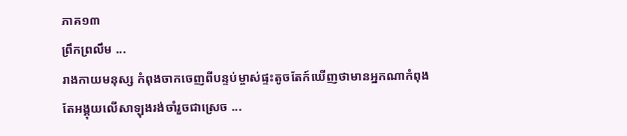ភាគ១៣
ព្រឹកព្រលឹម ...
រាងកាយមនុស្ស កំពុងចាកចេញពីបន្ទប់ម្ចាស់ផ្ទះតូចតែក៍ឃើញថាមានអ្នកណាកំពុងតែអង្គុយលើសាឡុងរង់ចាំរួចជាស្រេច ...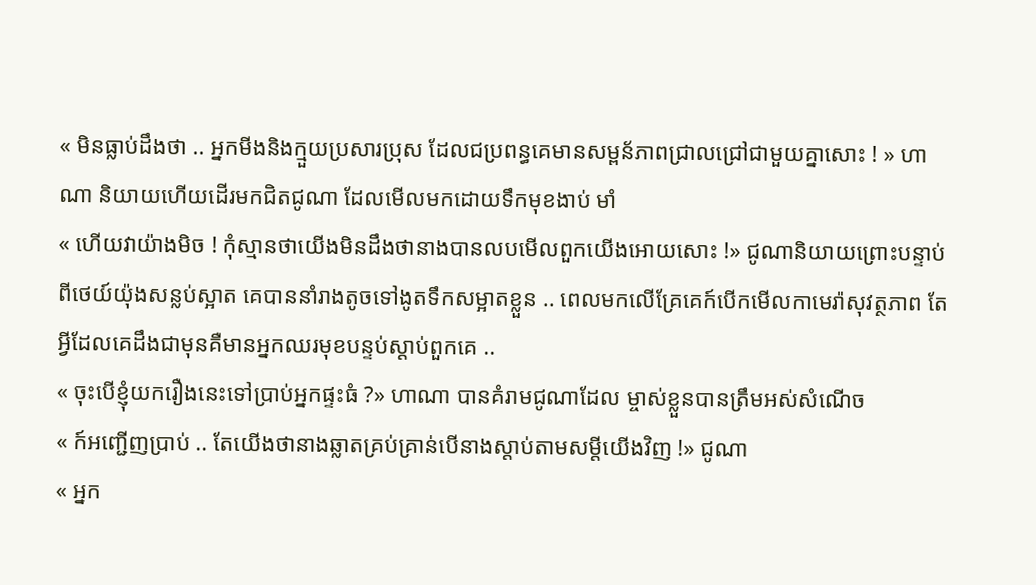« មិនធ្លាប់ដឹងថា .. អ្នកមីងនិងក្មួយប្រសារប្រុស ដែលជប្រពន្ធគេមានសម្ពន័ភាពជ្រាលជ្រៅជាមួយគ្នាសោះ ! » ហាណា និយាយហើយដើរមកជិតជូណា ដែលមើលមកដោយទឹកមុខងាប់ មាំ
« ហើយវាយ៉ាងមិច ! កុំស្មានថាយើងមិនដឹងថានាងបានលបមើលពួកយើងអោយសោះ !» ជូណានិយាយព្រោះបន្ទាប់ពីថេយ៍យ៉ុងសន្លប់ស្អាត គេបាននាំរាងតូចទៅងូតទឹកសម្អាតខ្លួន .. ពេលមកលើគ្រែគេក៍បើកមើលកាមេរ៉ាសុវត្ថភាព តែអ្វីដែលគេដឹងជាមុនគឺមានអ្នកឈរមុខបន្ទប់ស្តាប់ពួកគេ ..
« ចុះបើខ្ញុំយករឿងនេះទៅប្រាប់អ្នកផ្ទះធំ ?» ហាណា បានគំរាមជូណាដែល ម្ចាស់ខ្លួនបានត្រឹមអស់សំណើច
« ក៍អញ្ជើញប្រាប់ .. តែយើងថានាងឆ្លាតគ្រប់គ្រាន់បើនាងស្តាប់តាមសម្តីយើងវិញ !» ជូណា
« អ្នក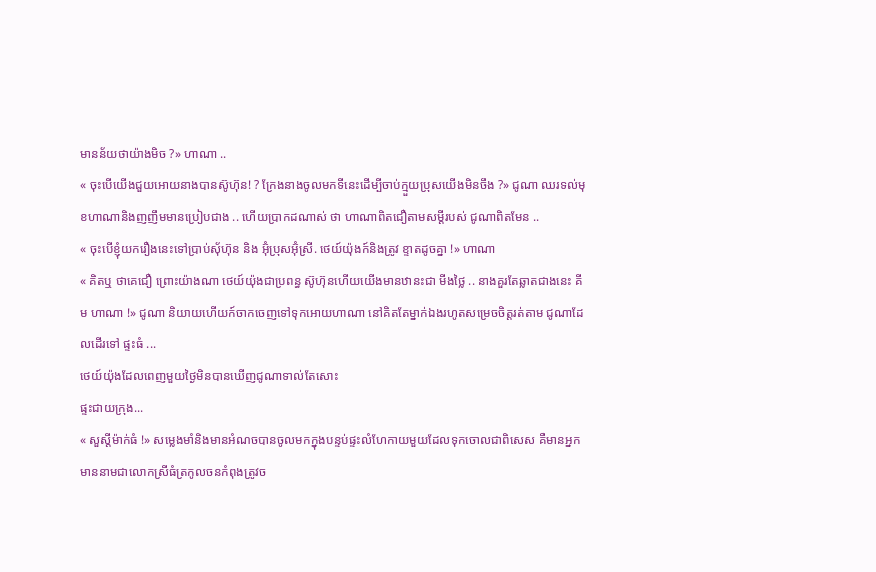មានន័យថាយ៉ាងមិច ?» ហាណា ..
« ចុះបើយើងជួយអោយនាងបានស៊ូហ៊ុន! ? ក្រែងនាងចូលមកទីនេះដើម្បីចាប់ក្មួយប្រុសយើងមិនចឹង ?» ជូណា ឈរទល់មុខហាណានិងញញឹមមានប្រៀបជាង .. ហើយប្រាកដណាស់ ថា ហាណាពិតជឿតាមសម្តីរបស់ ជូណាពិតមែន ..
« ចុះបើខ្ញុំយករឿងនេះទៅប្រាប់ស៊័ហ៊ុន និង អ៊ុំប្រុសអ៊ុំស្រី. ថេយ៍យ៉ុងក៍និងត្រូវ ខ្ទាតដូចគ្នា !» ហាណា
« គិតឬ ថាគេជឿ ព្រោះយ៉ាងណា ថេយ៍យ៉ុងជាប្រពន្ធ ស៊ូហ៊ុនហើយយើងមានឋានះជា មីងថ្លៃ .. នាងគួរតែឆ្លាតជាងនេះ គីម ហាណា !» ជូណា និយាយហើយក៍ចាកចេញទៅទុកអោយហាណា នៅគិតតែម្នាក់ឯងរហូតសម្រេចចិត្តរត់តាម ជូណាដែលដើរទៅ ផ្ទះធំ ...
ថេយ៍យ៉ុងដែលពេញមួយថ្ងៃមិនបានឃើញជូណាទាល់តែសោះ
ផ្ទះជាយក្រុង...
« សួស្តីម៉ាក់ធំ !» សម្លេងមាំនិងមានអំណចបានចូលមកក្នុងបន្ទប់ផ្ទះលំហែកាយមួយដែលទុកចោលជាពិសេស គឺមានអ្នកមាននាមជាលោកស្រីធំត្រកូលចនកំពុងត្រូវច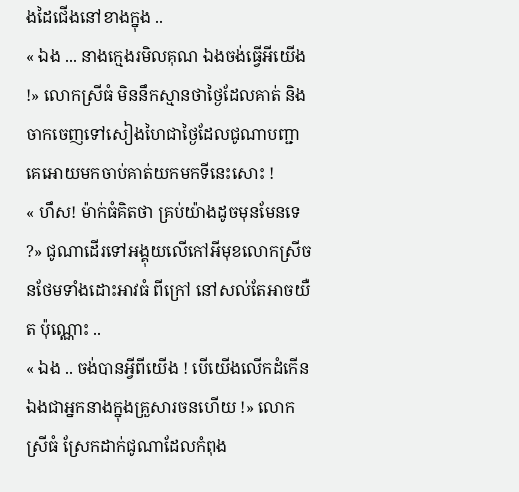ងដៃជើងនៅខាងក្នុង ..
« ឯង ... នាងក្មេងរមិលគុណ ឯងចង់ធ្វើអីយើង !» លោកស្រីធំ មិននឹកស្មានថាថ្ងៃដែលគាត់ និងចាកចេញទៅសៀងហៃជាថ្ងៃដែលជូណាបញ្ជាគេអោយមកចាប់គាត់យកមកទីនេះសោះ !
« ហឹស! ម៉ាក់ធំគិតថា គ្រប់យ៉ាងដូចមុនមែនទេ ?» ជូណាដើរទៅអង្គុយលើកៅអីមុខលោកស្រីចនថែមទាំងដោះអាវធំ ពីក្រៅ នៅសល់តែអាចយឺត ប៉ុណ្ណោះ ..
« ឯង .. ចង់បានអ្វីពីយើង ! បើយើងលើកដំកើនឯងជាអ្នកនាងក្នុងគ្រួសារចនហើយ !» លោកស្រីធំ ស្រែកដាក់ជូណាដែលកំពុង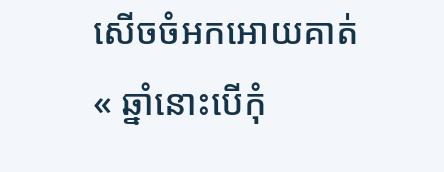សើចចំអកអោយគាត់
« ឆ្នាំនោះបើកុំ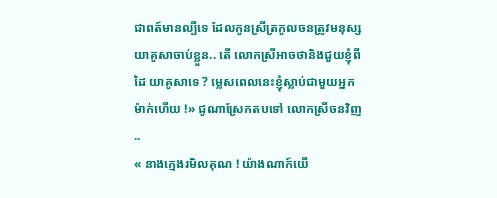ជាពត៍មានល្បីទេ ដែលកូនស្រីត្រកូលចនត្រូវមនុស្សយាគូសាចាប់ខ្លួន.. តើ លោកស្រីអាចថានិងជួយខ្ញុំពីដៃ យាគូសាទេ ? ម្លេសពេលនេះខ្ញុំស្លាប់ជាមួយអ្នកម៉ាក់ហើយ !» ជូណាស្រែកតបទៅ លោកស្រីចនវិញ ..
« នាងក្មេងរមិលគុណ ! យ៉ាងណាក៍យើ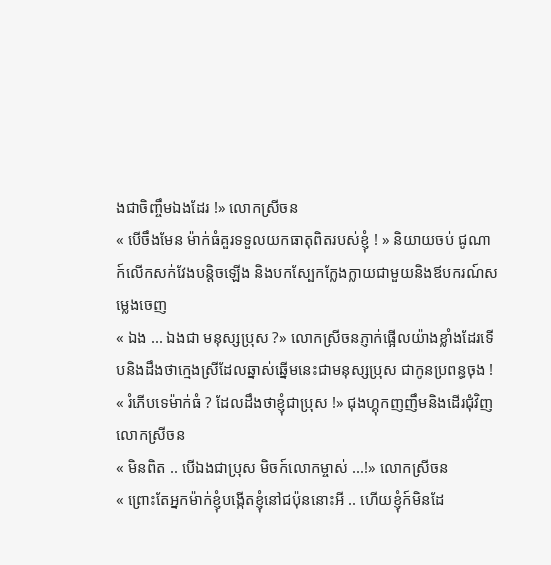ងជាចិញ្ចឹមឯងដែរ !» លោកស្រីចន
« បើចឹងមែន ម៉ាក់ធំគួរទទួលយកធាតុពិតរបស់ខ្ញុំ ! » និយាយចប់ ជូណា ក៍លើកសក់វែងបន្តិចឡើង និងបកស្បែកក្លែងក្លាយជាមួយនិងឪបករណ៍សម្លេងចេញ
« ឯង ... ឯងជា មនុស្សប្រុស ?» លោកស្រីចនភ្ញាក់ផ្អើលយ៉ាងខ្លាំងដែរទើបនិងដឹងថាក្មេងស្រីដែលឆ្នាស់ឆ្នើមនេះជាមនុស្សប្រុស ជាកូនប្រពន្ធចុង !
« រំភើបទេម៉ាក់ធំ ? ដែលដឹងថាខ្ញុំជាប្រុស !» ជុងហ្គុកញញឹមនិងដើរជុំវិញលោកស្រីចន
« មិនពិត .. បើឯងជាប្រុស មិចក៍លោកម្ចាស់ ...!» លោកស្រីចន
« ព្រោះតែអ្នកម៉ាក់ខ្ញុំបង្កើតខ្ញុំនៅជប៉ុននោះអី .. ហើយខ្ញុំក៍មិនដែ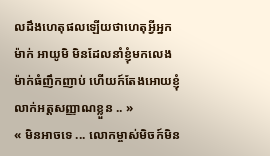លដឹងហេតុផលឡើយថាហេតុអ្វីអ្នកម៉ាក់ អាយូមិ មិនដែលនាំខ្ញុំមកលេងម៉ាក់ធំញឹកញាប់ ហើយក៍តែងអោយខ្ញុំលាក់អត្តសញ្ញាណខ្លួន .. »
« មិនអាចទេ ... លោកម្ចាស់មិចក៍មិន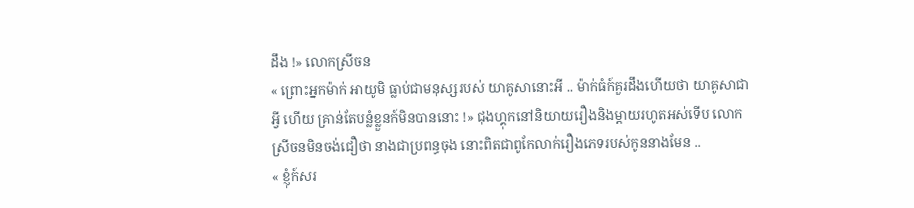ដឹង !» លោកស្រីចន
« ព្រោះអ្នកម៉ាក់ អាយូមិ ធ្លាប់ជាមនុស្សរបស់ យាគូសានោះអី .. ម៉ាក់ធំក៍គួរដឹងហើយថា យាគូសាជាអ្វី ហើយ គ្រាន់តែបន្លំខ្លួនក៍មិនបាននោះ !» ជុងហ្គុកនៅនិយាយរឿងនិងម្តាយរហូតអស់ទើប លោកស្រីចនមិនចង់ជឿថា នាងជាប្រពន្ធចុង នោះពិតជាពូកែលាក់រឿងភេទរបស់កូននាងមែន ..
« ខ្ញុំក៍សរ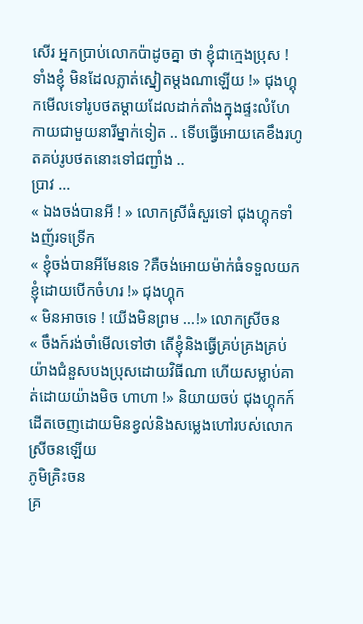សើរ អ្នកប្រាប់លោកប៉ាដូចគ្នា ថា ខ្ញុំជាក្មេងប្រុស ! ទាំងខ្ញុំ មិនដែលភ្លាត់ស្នៀតម្តងណាឡើយ !» ជុងហ្គុកមើលទៅរូបថតម្តាយដែលដាក់តាំងក្នុងផ្ទះលំហែកាយជាមួយនារីម្នាក់ទៀត .. ទើបធ្វើអោយគេខឹងរហូតគប់រូបថតនោះទៅជញ្ជាំង ..
ប្រាវ ...
« ឯងចង់បានអី ! » លោកស្រីធំសួរទៅ ជុងហ្គុកទាំងញ័រទទ្រើក
« ខ្ញុំចង់បានអីមែនទេ ?គឺចង់អោយម៉ាក់ធំទទួលយកខ្ញុំដោយបើកចំហរ !» ជុងហ្គុក
« មិនអាចទេ ! យើងមិនព្រម ...!» លោកស្រីចន
« ចឹងក៍រង់ចាំមើលទៅថា តើខ្ញុំនិងធ្វើគ្រប់គ្រងគ្រប់យ៉ាងជំនួសបងប្រុសដោយវិធីណា ហើយសម្លាប់គាត់ដោយយ៉ាងមិច ហាហា !» និយាយចប់ ជុងហ្គុកក៍ដើតចេញដោយមិនខ្វល់និងសម្លេងហៅរបស់លោកស្រីចនឡើយ
ភូមិគ្រិះចន
គ្រ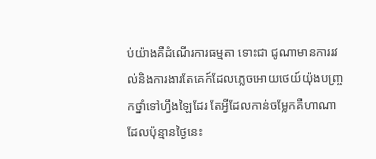ប់យ៉ាងគឺដំណើរការធម្មតា ទោះជា ជូណាមានការរវល់និងការងារតែគេក៍ដែលភ្លេចអោយថេយ៍យ៉ុងបញ្ច្រកថ្នាំទៅហ្វឹងឡៃដែរ តែអ្វីដែលកាន់ចម្លែកគឺហាណាដែលប៉ុន្មានថ្ងៃនេះ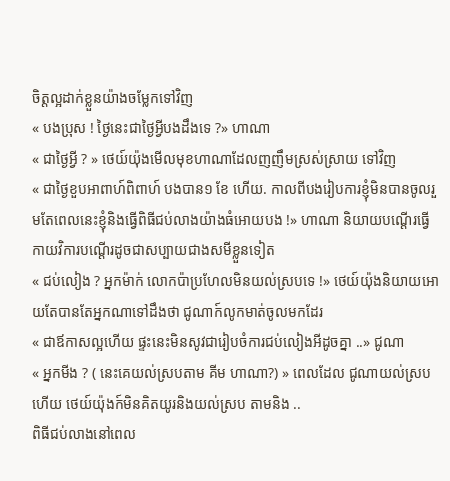ចិត្តល្អដាក់ខ្លួនយ៉ាងចម្លែកទៅវិញ
« បងប្រុស ! ថ្ងៃនេះជាថ្ងៃអ្វីបងដឹងទេ ?» ហាណា
« ជាថ្ងៃអ្វី ? » ថេយ៍យ៉ុងមើលមុខហាណាដែលញញឹមស្រស់ស្រាយ ទៅវិញ
« ជាថ្ងៃខួបអាពាហ៍ពិពាហ៍ បងបាន១ ខែ ហើយ. កាលពីបងរៀបការខ្ញុំមិនបានចូលរួមតែពេលនេះខ្ញុំនិងធ្វើពិធីជប់លាងយ៉ាងធំអោយបង !» ហាណា និយាយបណ្តើរធ្វើកាយវិការបណ្តើរដូចជាសប្បាយជាងសមីខ្លួនទៀត
« ជប់លៀង ? អ្នកម៉ាក់ លោកប៉ាប្រហែលមិនយល់ស្របទេ !» ថេយ៍យ៉ុងនិយាយអោយតែបានតែអ្នកណាទៅដឹងថា ជូណាក៍លូកមាត់ចូលមកដែរ
« ជាឪកាសល្អហើយ ផ្ទះនេះមិនសូវជារៀបចំការជប់លៀងអីដូចគ្នា ..» ជូណា
« អ្នកមីង ? ( នេះគេយល់ស្របតាម គីម ហាណា?) » ពេលដែល ជូណាយល់ស្របហើយ ថេយ៍យ៉ុងក៍មិនគិតយូរនិងយល់ស្រប តាមនិង ..
ពិធីជប់លាងនៅពេល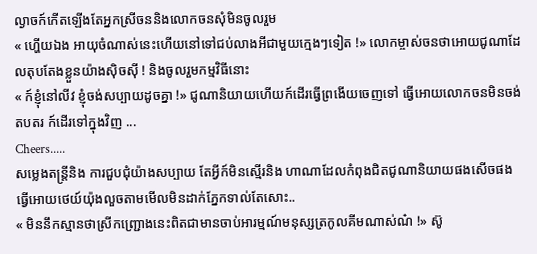ល្ងាចក៍កើតឡើងតែអ្នកស្រីចននិងលោកចនសុំមិនចូលរួម
« ហ្ហើយឯង អាយុចំណាស់នេះហើយនៅទៅជប់លាងអីជាមួយក្មេងៗទៀត !» លោកម្ចាស់ចនថាអោយជូណាដែលតុបតែងខ្លួនយ៉ាងសុិចសុី ! និងចូលរួមកម្មវិធីនោះ
« ក៍ខ្ញុំនៅលីវ ខ្ញុំចង់សប្បាយដូចគ្នា !» ជូណានិយាយហើយក៍ដើរធ្វើព្រងើយចេញទៅ ធ្វើអោយលោកចនមិនចង់តបតរ ក៍ដើរទៅក្នុងវិញ ...
Cheers.....
សម្លេងតន្រ្តីនិង ការជួបជុំយ៉ាងសប្បាយ តែអ្វីក៍មិនស្មើរនិង ហាណាដែលកំពុងជិតជូណានិយាយផងសើចផងធ្វើអោយថេយ៍យ៉ុងលួចតាមមើលមិនដាក់ភ្នែកទាល់តែសោះ..
« មិននឹកស្មានថាស្រីកញ្រ្ជោងនេះពិតជាមានចាប់អារម្មណ៍មនុស្សត្រកូលគីមណាស់ណ៎ !» ស៊ូ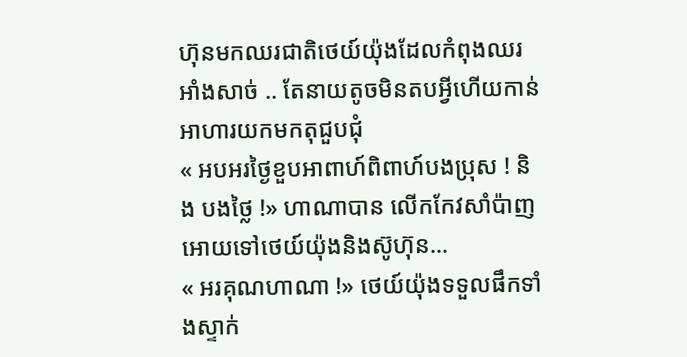ហ៊ុនមកឈរជាតិថេយ៍យ៉ុងដែលកំពុងឈរអាំងសាច់ .. តែនាយតូចមិនតបអ្វីហើយកាន់អាហារយកមកតុជួបជុំ
« អបអរថ្ងៃខួបអាពាហ៍ពិពាហ៍បងប្រុស ! និង បងថ្លៃ !» ហាណាបាន លើកកែវសាំប៉ាញអោយទៅថេយ៍យ៉ុងនិងស៊ូហ៊ុន...
« អរគុណហាណា !» ថេយ៍យ៉ុងទទួលផឹកទាំងស្ទាក់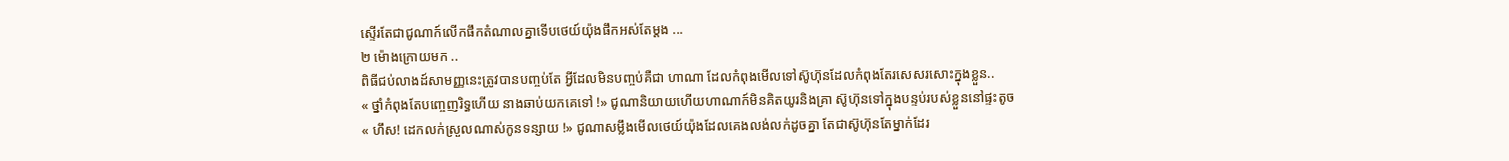ស្ទើរតែជាជូណាក៍លើកផឹកតំណាលគ្នាទើបថេយ៍យ៉ុងផឹកអស់តែម្តង ...
២ ម៉ោងក្រោយមក ..
ពិធីជប់លាងដ៍សាមញ្ញនេះត្រូវបានបញ្ចប់តែ អ្វីដែលមិនបញ្ចប់គឺជា ហាណា ដែលកំពុងមើលទៅស៊ូហ៊ុនដែលកំពុងតែរសេសរសោះក្នុងខ្លួន..
« ថ្នាំកំពុងតែបញ្ចេញរិទ្ធហើយ នាងឆាប់យកគេទៅ !» ជូណានិយាយហើយហាណាក៍មិនគិតយូរនិងគ្រា ស៊ូហ៊ុនទៅក្នុងបន្ទប់របស់ខ្លួននៅផ្ទះតូច
« ហឹស! ដេកលក់ស្រួលណាស់កូនទន្សាយ !» ជូណាសម្លឹងមើលថេយ៍យ៉ុងដែលគេងលង់លក់ដូចគ្នា តែជាស៊ូហ៊ុនតែម្នាក់ដែរ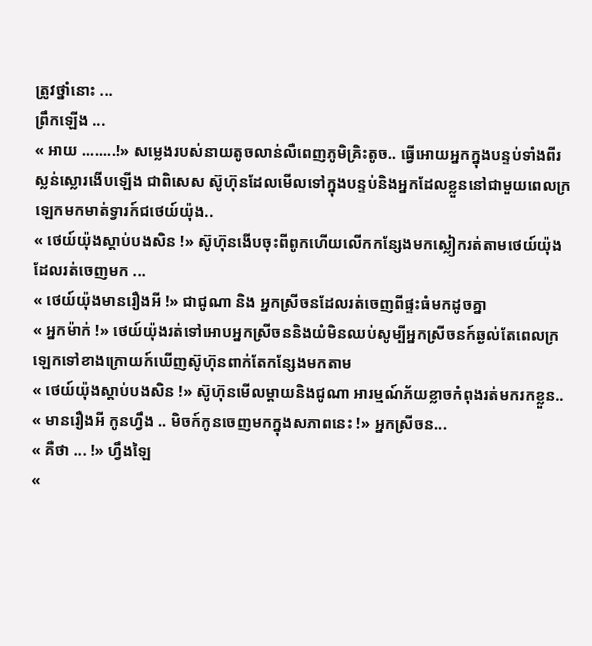ត្រូវថ្នាំនោះ ...
ព្រឹកឡើង ...
« អាយ ........!» សម្លេងរបស់នាយតូចលាន់លឺពេញភូមិគ្រិះតូច.. ធ្វើអោយអ្នកក្នុងបន្ទប់ទាំងពីរស្លន់ស្លោរងើបឡើង ជាពិសេស ស៊ូហ៊ុនដែលមើលទៅក្នុងបន្ទប់និងអ្នកដែលខ្លួននៅជាមួយពេលក្រឡេកមកមាត់ទ្វារក៍ជថេយ៍យ៉ុង..
« ថេយ៍យ៉ុងស្តាប់បងសិន !» ស៊ូហ៊ុនងើបចុះពីពូកហើយលើកកន្សែងមកស្លៀករត់តាមថេយ៍យ៉ុងដែលរត់ចេញមក ...
« ថេយ៍យ៉ុងមានរឿងអី !» ជាជូណា និង អ្នកស្រីចនដែលរត់ចេញពីផ្ទះធំមកដូចគ្នា
« អ្នកម៉ាក់ !» ថេយ៍យ៉ុងរត់ទៅអោបអ្នកស្រីចននិងយំមិនឈប់សូម្បីអ្នកស្រីចនក៍ឆ្ងល់តែពេលក្រឡេកទៅខាងក្រោយក៍ឃើញស៊ូហ៊ុនពាក់តែកន្សែងមកតាម
« ថេយ៍យ៉ុងស្តាប់បងសិន !» ស៊ូហ៊ុនមើលម្តាយនិងជូណា អារម្មណ៍ភ័យខ្លាចកំពុងរត់មករកខ្លួន..
« មានរឿងអី កូនហ្វឹង .. មិចក៍កូនចេញមកក្នុងសភាពនេះ !» អ្នកស្រីចន...
« គឺថា ... !» ហ្វឹងឡៃ
«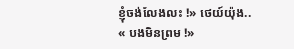ខ្ញុំចង់លែងលះ !» ថេយ៍យ៉ុង..
« បងមិនព្រម !»